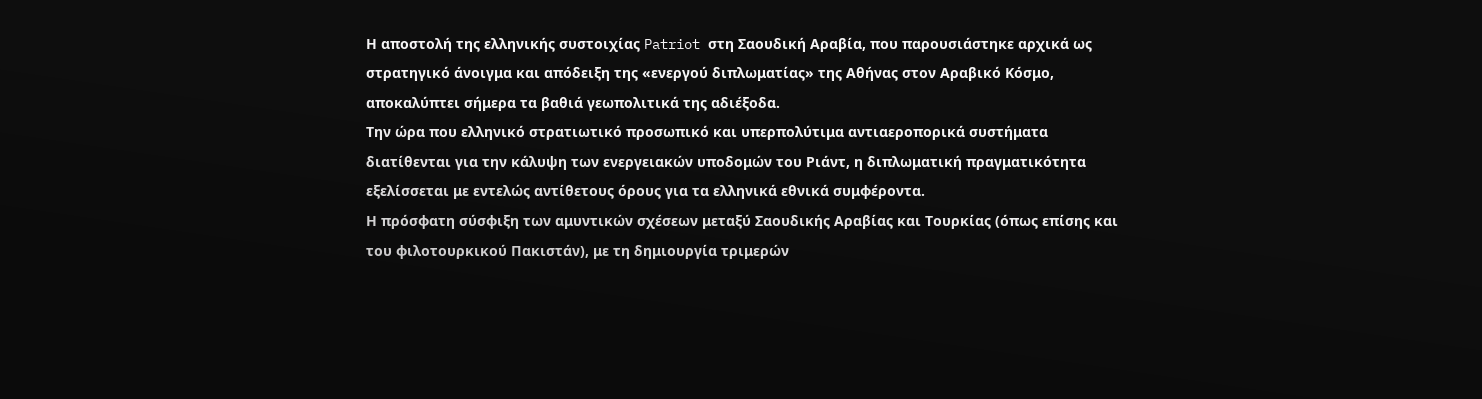Η αποστολή της ελληνικής συστοιχίας Patriot στη Σαουδική Αραβία, που παρουσιάστηκε αρχικά ως στρατηγικό άνοιγμα και απόδειξη της «ενεργού διπλωματίας» της Αθήνας στον Αραβικό Κόσμο, αποκαλύπτει σήμερα τα βαθιά γεωπολιτικά της αδιέξοδα.
Την ώρα που ελληνικό στρατιωτικό προσωπικό και υπερπολύτιμα αντιαεροπορικά συστήματα διατίθενται για την κάλυψη των ενεργειακών υποδομών του Ριάντ, η διπλωματική πραγματικότητα εξελίσσεται με εντελώς αντίθετους όρους για τα ελληνικά εθνικά συμφέροντα.
Η πρόσφατη σύσφιξη των αμυντικών σχέσεων μεταξύ Σαουδικής Αραβίας και Τουρκίας (όπως επίσης και του φιλοτουρκικού Πακιστάν), με τη δημιουργία τριμερών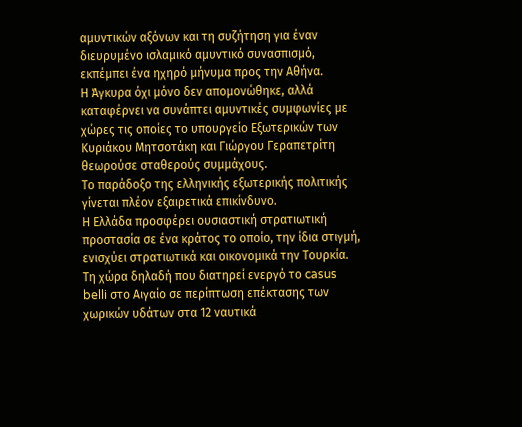αμυντικών αξόνων και τη συζήτηση για έναν διευρυμένο ισλαμικό αμυντικό συνασπισμό, εκπέμπει ένα ηχηρό μήνυμα προς την Αθήνα.
Η Άγκυρα όχι μόνο δεν απομονώθηκε, αλλά καταφέρνει να συνάπτει αμυντικές συμφωνίες με χώρες τις οποίες το υπουργείο Εξωτερικών των Κυριάκου Μητσοτάκη και Γιώργου Γεραπετρίτη θεωρούσε σταθερούς συμμάχους.
Το παράδοξο της ελληνικής εξωτερικής πολιτικής γίνεται πλέον εξαιρετικά επικίνδυνο.
Η Ελλάδα προσφέρει ουσιαστική στρατιωτική προστασία σε ένα κράτος το οποίο, την ίδια στιγμή, ενισχύει στρατιωτικά και οικονομικά την Τουρκία.
Τη χώρα δηλαδή που διατηρεί ενεργό το casus belli στο Αιγαίο σε περίπτωση επέκτασης των χωρικών υδάτων στα 12 ναυτικά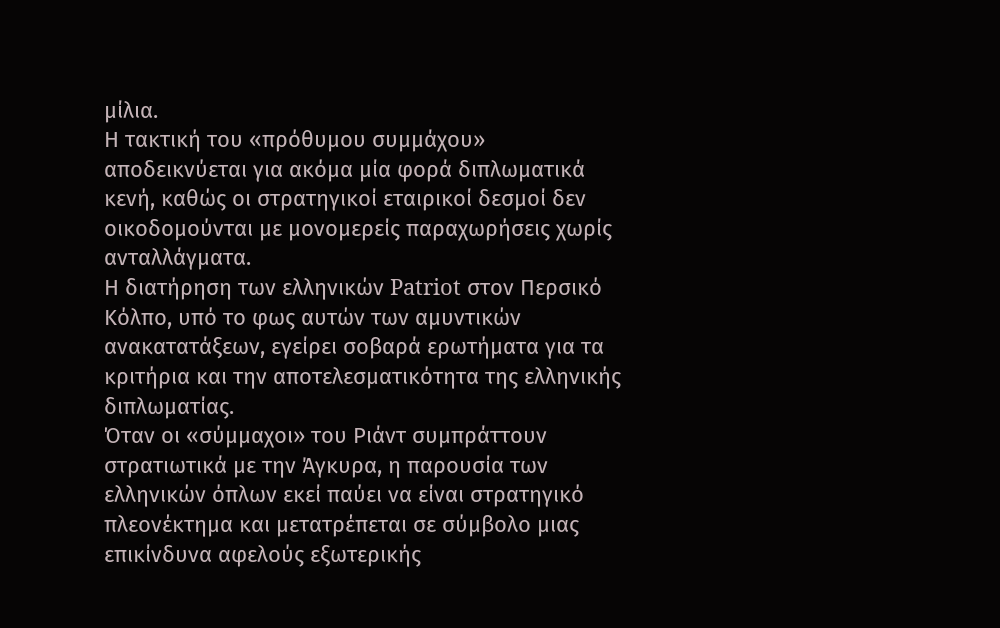μίλια.
Η τακτική του «πρόθυμου συμμάχου» αποδεικνύεται για ακόμα μία φορά διπλωματικά κενή, καθώς οι στρατηγικοί εταιρικοί δεσμοί δεν οικοδομούνται με μονομερείς παραχωρήσεις χωρίς ανταλλάγματα.
Η διατήρηση των ελληνικών Patriot στον Περσικό Κόλπο, υπό το φως αυτών των αμυντικών ανακατατάξεων, εγείρει σοβαρά ερωτήματα για τα κριτήρια και την αποτελεσματικότητα της ελληνικής διπλωματίας.
Όταν οι «σύμμαχοι» του Ριάντ συμπράττουν στρατιωτικά με την Άγκυρα, η παρουσία των ελληνικών όπλων εκεί παύει να είναι στρατηγικό πλεονέκτημα και μετατρέπεται σε σύμβολο μιας επικίνδυνα αφελούς εξωτερικής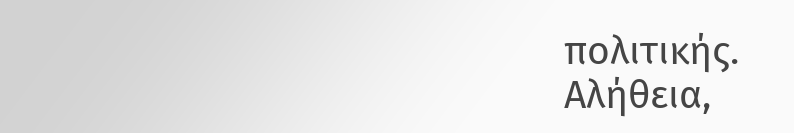πολιτικής.
Αλήθεια,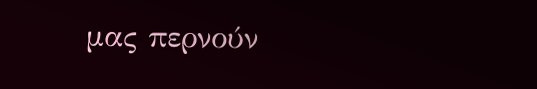μας περνούν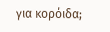για κορόιδα;